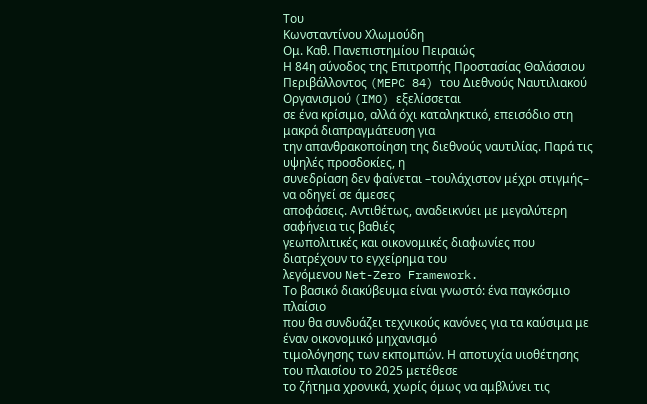Του
Κωνσταντίνου Χλωμούδη
Ομ. Καθ. Πανεπιστημίου Πειραιώς
Η 84η σύνοδος της Επιτροπής Προστασίας Θαλάσσιου
Περιβάλλοντος (MEPC 84) του Διεθνούς Ναυτιλιακού Οργανισμού (IMO) εξελίσσεται
σε ένα κρίσιμο, αλλά όχι καταληκτικό, επεισόδιο στη μακρά διαπραγμάτευση για
την απανθρακοποίηση της διεθνούς ναυτιλίας. Παρά τις υψηλές προσδοκίες, η
συνεδρίαση δεν φαίνεται –τουλάχιστον μέχρι στιγμής– να οδηγεί σε άμεσες
αποφάσεις. Αντιθέτως, αναδεικνύει με μεγαλύτερη σαφήνεια τις βαθιές
γεωπολιτικές και οικονομικές διαφωνίες που διατρέχουν το εγχείρημα του
λεγόμενου Net-Zero Framework.
Το βασικό διακύβευμα είναι γνωστό: ένα παγκόσμιο πλαίσιο
που θα συνδυάζει τεχνικούς κανόνες για τα καύσιμα με έναν οικονομικό μηχανισμό
τιμολόγησης των εκπομπών. Η αποτυχία υιοθέτησης του πλαισίου το 2025 μετέθεσε
το ζήτημα χρονικά, χωρίς όμως να αμβλύνει τις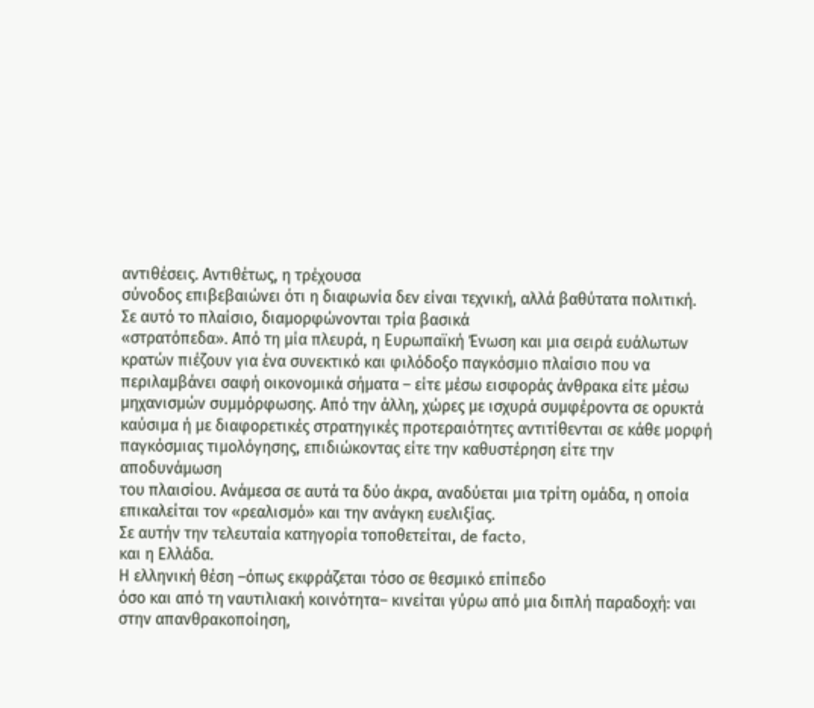αντιθέσεις. Αντιθέτως, η τρέχουσα
σύνοδος επιβεβαιώνει ότι η διαφωνία δεν είναι τεχνική, αλλά βαθύτατα πολιτική.
Σε αυτό το πλαίσιο, διαμορφώνονται τρία βασικά
«στρατόπεδα». Από τη μία πλευρά, η Ευρωπαϊκή Ένωση και μια σειρά ευάλωτων
κρατών πιέζουν για ένα συνεκτικό και φιλόδοξο παγκόσμιο πλαίσιο που να
περιλαμβάνει σαφή οικονομικά σήματα – είτε μέσω εισφοράς άνθρακα είτε μέσω
μηχανισμών συμμόρφωσης. Από την άλλη, χώρες με ισχυρά συμφέροντα σε ορυκτά
καύσιμα ή με διαφορετικές στρατηγικές προτεραιότητες αντιτίθενται σε κάθε μορφή
παγκόσμιας τιμολόγησης, επιδιώκοντας είτε την καθυστέρηση είτε την αποδυνάμωση
του πλαισίου. Ανάμεσα σε αυτά τα δύο άκρα, αναδύεται μια τρίτη ομάδα, η οποία
επικαλείται τον «ρεαλισμό» και την ανάγκη ευελιξίας.
Σε αυτήν την τελευταία κατηγορία τοποθετείται, de facto,
και η Ελλάδα.
Η ελληνική θέση –όπως εκφράζεται τόσο σε θεσμικό επίπεδο
όσο και από τη ναυτιλιακή κοινότητα– κινείται γύρω από μια διπλή παραδοχή: ναι
στην απανθρακοποίηση,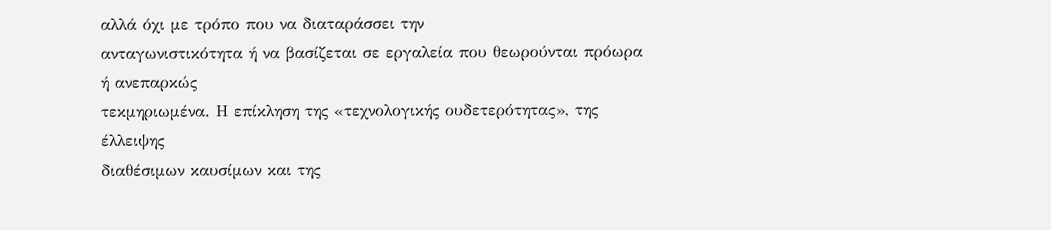αλλά όχι με τρόπο που να διαταράσσει την
ανταγωνιστικότητα ή να βασίζεται σε εργαλεία που θεωρούνται πρόωρα ή ανεπαρκώς
τεκμηριωμένα. Η επίκληση της «τεχνολογικής ουδετερότητας», της έλλειψης
διαθέσιμων καυσίμων και της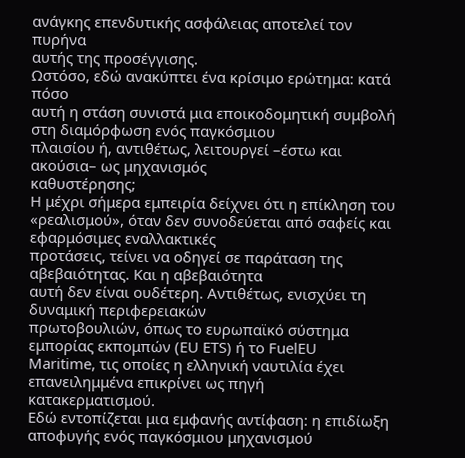ανάγκης επενδυτικής ασφάλειας αποτελεί τον πυρήνα
αυτής της προσέγγισης.
Ωστόσο, εδώ ανακύπτει ένα κρίσιμο ερώτημα: κατά πόσο
αυτή η στάση συνιστά μια εποικοδομητική συμβολή στη διαμόρφωση ενός παγκόσμιου
πλαισίου ή, αντιθέτως, λειτουργεί –έστω και ακούσια– ως μηχανισμός
καθυστέρησης;
Η μέχρι σήμερα εμπειρία δείχνει ότι η επίκληση του
«ρεαλισμού», όταν δεν συνοδεύεται από σαφείς και εφαρμόσιμες εναλλακτικές
προτάσεις, τείνει να οδηγεί σε παράταση της αβεβαιότητας. Και η αβεβαιότητα
αυτή δεν είναι ουδέτερη. Αντιθέτως, ενισχύει τη δυναμική περιφερειακών
πρωτοβουλιών, όπως το ευρωπαϊκό σύστημα εμπορίας εκπομπών (EU ETS) ή το FuelEU
Maritime, τις οποίες η ελληνική ναυτιλία έχει επανειλημμένα επικρίνει ως πηγή
κατακερματισμού.
Εδώ εντοπίζεται μια εμφανής αντίφαση: η επιδίωξη
αποφυγής ενός παγκόσμιου μηχανισμού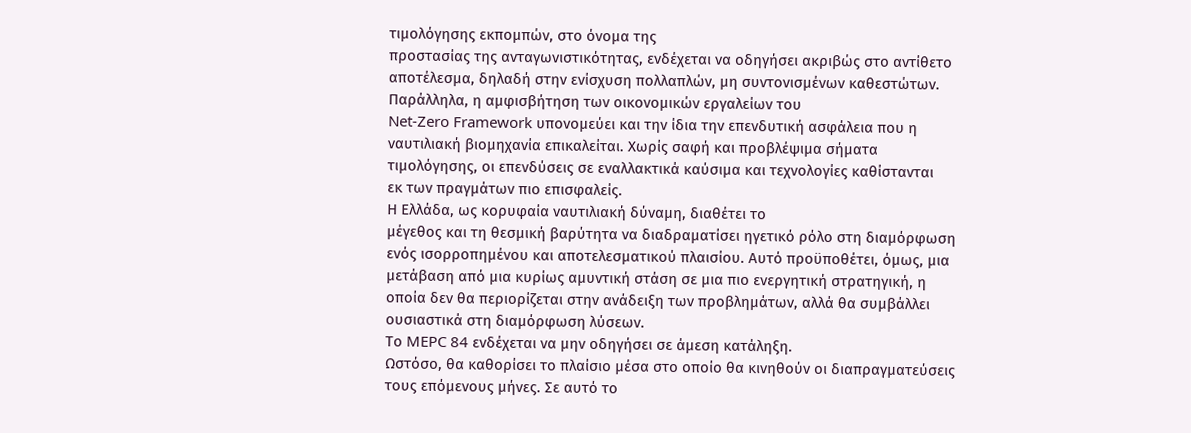τιμολόγησης εκπομπών, στο όνομα της
προστασίας της ανταγωνιστικότητας, ενδέχεται να οδηγήσει ακριβώς στο αντίθετο
αποτέλεσμα, δηλαδή στην ενίσχυση πολλαπλών, μη συντονισμένων καθεστώτων.
Παράλληλα, η αμφισβήτηση των οικονομικών εργαλείων του
Net-Zero Framework υπονομεύει και την ίδια την επενδυτική ασφάλεια που η
ναυτιλιακή βιομηχανία επικαλείται. Χωρίς σαφή και προβλέψιμα σήματα
τιμολόγησης, οι επενδύσεις σε εναλλακτικά καύσιμα και τεχνολογίες καθίστανται
εκ των πραγμάτων πιο επισφαλείς.
Η Ελλάδα, ως κορυφαία ναυτιλιακή δύναμη, διαθέτει το
μέγεθος και τη θεσμική βαρύτητα να διαδραματίσει ηγετικό ρόλο στη διαμόρφωση
ενός ισορροπημένου και αποτελεσματικού πλαισίου. Αυτό προϋποθέτει, όμως, μια
μετάβαση από μια κυρίως αμυντική στάση σε μια πιο ενεργητική στρατηγική, η
οποία δεν θα περιορίζεται στην ανάδειξη των προβλημάτων, αλλά θα συμβάλλει
ουσιαστικά στη διαμόρφωση λύσεων.
Το MEPC 84 ενδέχεται να μην οδηγήσει σε άμεση κατάληξη.
Ωστόσο, θα καθορίσει το πλαίσιο μέσα στο οποίο θα κινηθούν οι διαπραγματεύσεις
τους επόμενους μήνες. Σε αυτό το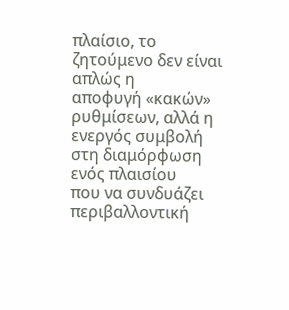πλαίσιο, το ζητούμενο δεν είναι απλώς η
αποφυγή «κακών» ρυθμίσεων, αλλά η ενεργός συμβολή στη διαμόρφωση ενός πλαισίου
που να συνδυάζει περιβαλλοντική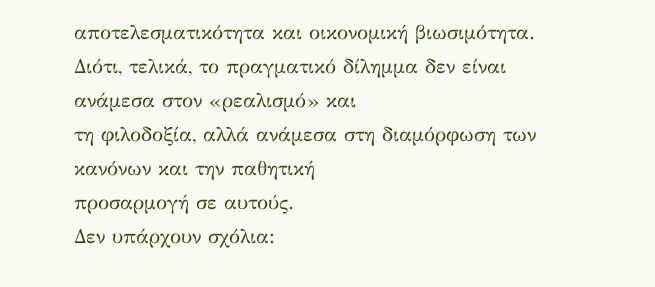αποτελεσματικότητα και οικονομική βιωσιμότητα.
Διότι, τελικά, το πραγματικό δίλημμα δεν είναι ανάμεσα στον «ρεαλισμό» και
τη φιλοδοξία, αλλά ανάμεσα στη διαμόρφωση των κανόνων και την παθητική
προσαρμογή σε αυτούς.
Δεν υπάρχουν σχόλια: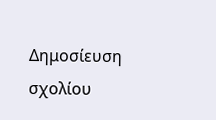Δημοσίευση σχολίου